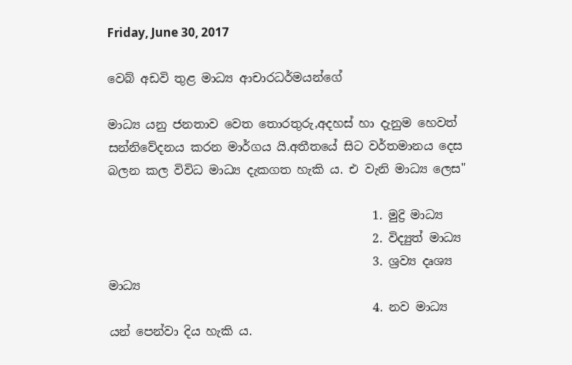Friday, June 30, 2017

වෙබ් අඩවි තුළ මාධ්‍ය ආචාරධර්මයන්ගේ

මාධ්‍ය යනු ජනතාව වෙත තොරතුරු,අදහස් හා දැනුම හෙවත් සන්නිවේදනය කරන මාර්ගය යි.අතීතයේ සිට වර්තමානය දෙස බලන කල විවිධ මාධ්‍ය දැකගත හැකි ය. එ වැනි මාධ්‍ය ලෙස"

                                            1. මුද්‍රි මාධ්‍ය
                                            2. විද්‍යුත් මාධ්‍ය
                                            3. ශ්‍රව්‍ය දෘශ්‍ය මාධ්‍ය
                                            4. නව මාධ්‍ය
යන් පෙන්වා දිය හැකි ය.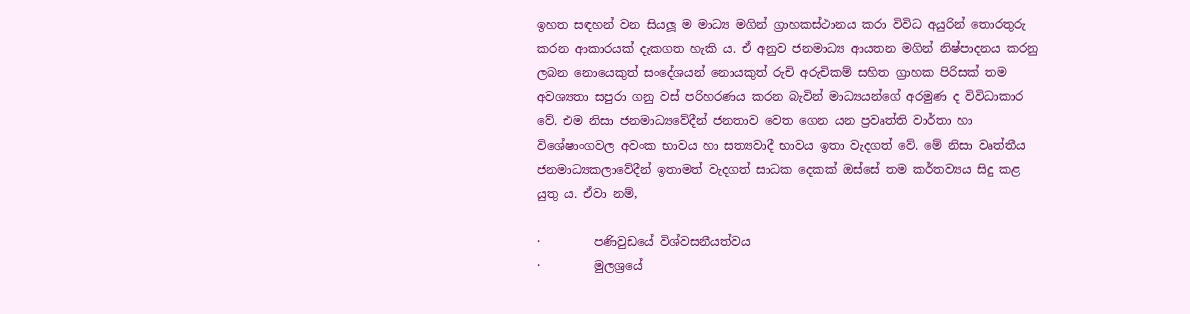ඉහත සඳහන් වන සියලූ ම මාධ්‍ය මගින් ග්‍රාහකස්ථානය කරා විවිධ අයුරින් තොරතුරු කරන ආකාරයක් දැකගත හැකි ය. ඒ අනුව ජනමාධ්‍ය ආයතන මගින් නිෂ්පාදනය කරනු ලබන නොයෙකුත් සංදේශයන් නොයකුත් රුචි අරුචිකම් සහිත ග්‍රාහක පිරිසක් තම අවශ්‍යතා සපුරා ගනු වස් පරිහරණය කරන බැවින් මාධ්‍යයන්ගේ අරමුණ ද විවිධාකාර වේ. එම නිසා ජනමාධ්‍යවේදීන් ජනතාව වෙත ගෙන යන ප්‍රවෘත්ති වාර්තා හා විශේෂාංගවල අවංක භාවය හා සත්‍යවාදී භාවය ඉතා වැදගත් වේ. මේ නිසා වෘත්තීය ජනමාධ්‍යකලාවේදීන් ඉතාමත් වැදගත් සාධක දෙකක් ඔස්සේ තම කර්තව්‍යය සිදු කළ යුතු ය. ඒවා නම්,

·         පණිවුඩයේ විශ්වසනීයත්වය
·         මුලශ්‍රයේ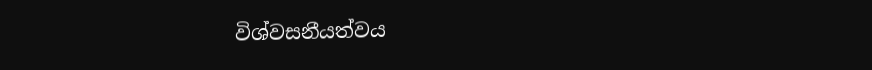විශ්වසනීයත්වය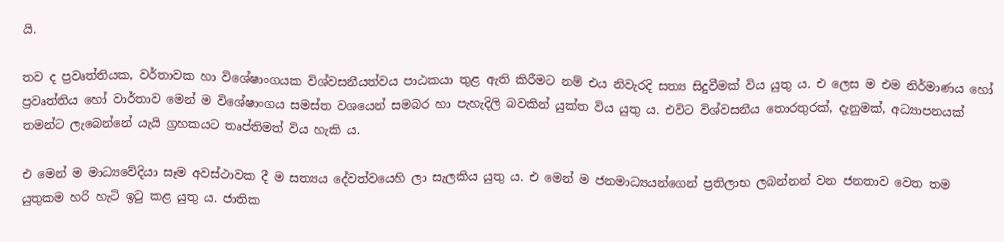යි.

තව ද ප්‍රවෘත්තියක, වර්තාවක හා විශේෂාංගයක විශ්වසනීයත්වය පාඨකයා තුළ ඇති කිරීමට නම් එය නිවැරදි සත්‍ය සිදුවීමක් විය යුතු ය. එ ලෙස ම එම නිර්මාණය හෝ ප්‍රවෘත්තිය හෝ වාර්තාව මෙන් ම විශේෂාංගය සමස්ත වශයෙන් සමබර හා පැහැදිලි බවකින් යුක්ත විය යුතු ය. එවිට විශ්වසනීය තොරතුරක්, දැනුමක්, අධ්‍යාපනයක් තමන්ට ලැබෙන්නේ යැයි ග්‍රහකයට තෘප්තිමත් විය හැකි ය.

එ මෙන් ම මාධ්‍යවේදියා සෑම අවස්ථාවක දී ම සත්‍යය දේවත්වයෙහි ලා සැලකිය යුතු ය. එ මෙන් ම ජනමාධ්‍යයන්ගෙන් ප්‍රතිලාභ ලබන්නන් වන ජනතාව වෙත තම යුතුකම හරි හැටි ඉටු කළ යුතු ය. ජාතික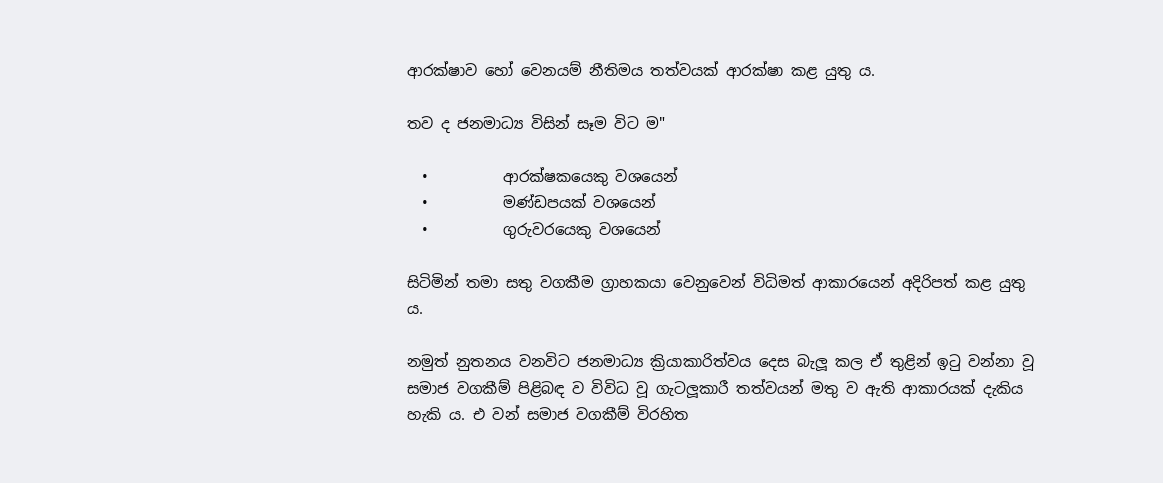ආරක්ෂාව හෝ වෙනයම් නීතිමය තත්වයක් ආරක්ෂා කළ යුතු ය.

තව ද ජනමාධ්‍ය විසින් සෑම විට ම"

  •          ආරක්ෂකයෙකු වශයෙන්
  •          මණ්ඩපයක් වශයෙන්
  •          ගුරුවරයෙකු වශයෙන්

සිටිමින් තමා සතු වගකීම ග්‍රාහකයා වෙනුවෙන් විධිමත් ආකාරයෙන් අදිරිපත් කළ යුතු ය.

නමුත් නුතනය වනවිට ජනමාධ්‍ය ක්‍රියාකාරිත්වය දෙස බැලූ කල ඒ තුළින් ඉටු වන්නා වූ සමාජ වගකීම් පිළිබඳ ව විවිධ වූ ගැටලූකාරී තත්වයන් මතු ව ඇති ආකාරයක් දැකිය හැකි ය. එ වන් සමාජ වගකීම් විරහිත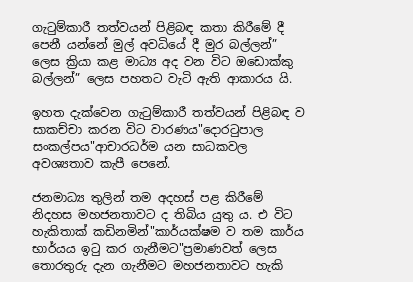ගැටුම්කාරී තත්වයන් පිළිබඳ කතා කිරීමේ දී පෙනී යන්නේ මුල් අවධියේ දී මුර බල්ලන්” ලෙස ක්‍රියා කළ මාධ්‍ය අද වන විට ඔඩොක්කු බල්ලන්” ලෙස පහතට වැටි ඇති ආකාරය යි.

ඉහත දැක්වෙන ගැටුම්කාරී තත්වයන් පිළිබඳ ව සාකච්චා කරන විට වාරණය"දොරටුපාල සංකල්පය"ආචාරධර්ම යන සාධකවල අවශ්‍යතාව කැපී පෙනේ.

ජනමාධ්‍ය තුලින් තම අදහස් පළ කිරීමේ නිදහස මහජනතාවට ද තිබිය යුතු ය. එ විට හැකිතාක් කඩිනමින්"කාර්යක්ෂම ව තම කාර්ය භාර්යය ඉටු කර ගැනීමට"ප්‍රමාණවත් ලෙස තොරතුරු දැන ගැනීමට මහජනතාවට හැකි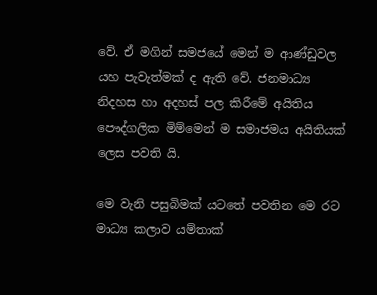වේ. ඒ මගින් සමජයේ මෙන් ම ආණ්ඩුවල යහ පැවැත්මක් ද ඇති වේ. ජනමාධ්‍ය නිදහස හා අදහස් පල කිරීමේ අයිතිය පෞද්ගලික මිම්මෙන් ම සමාජමය අයිතියක් ලෙස පවති යි.

මෙ වැනි පසුබිමක් යටතේ පවතින මෙ රට මාධ්‍ය කලාව යම්තාක්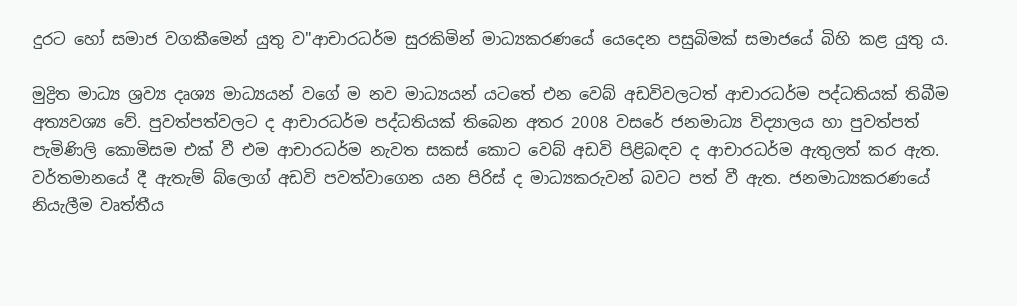දුරට හෝ සමාජ වගකීමෙන් යුතු ව"ආචාරධර්ම සුරකිමින් මාධ්‍යකරණයේ යෙදෙන පසුබිමක් සමාජයේ බිහි කළ යුතු ය.

මුද්‍රිත මාධ්‍ය ශ්‍රව්‍ය දෘශ්‍ය මාධ්‍යයන් වගේ ම නව මාධ්‍යයන් යටතේ එන වෙබ් අඩවිවලටත් ආචාරධර්ම පද්ධතියක් තිබීම අත්‍යවශ්‍ය වේ. පුවත්පත්වලට ද ආචාරධර්ම පද්ධතියක් තිබෙන අතර 2008 වසරේ ජනමාධ්‍ය විද්‍යාලය හා පුවත්පත් පැමිණිලි කොමිසම එක් වී එම ආචාරධර්ම නැවත සකස් කොට වෙබ් අඩවි පිළිබඳව ද ආචාරධර්ම ඇතුලත් කර ඇත. වර්තමානයේ දී ඇතැම් බ්ලොග් අඩවි පවත්වාගෙන යන පිරිස් ද මාධ්‍යකරුවන් බවට පත් වී ඇත. ජනමාධ්‍යකරණයේ නියැලීම වෘත්තීය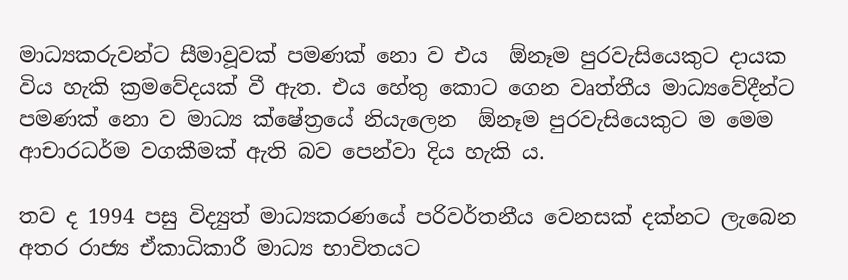මාධ්‍යකරුවන්ට සීමාවූවක් පමණක් නො ව එය  ඕනෑම පුරවැසියෙකුට දායක විය හැකි ක්‍රමවේදයක් වී ඇත. එය හේතු කොට ගෙන වෘත්තීය මාධ්‍යවේදීන්ට පමණක් නො ව මාධ්‍ය ක්ෂේත්‍රයේ නියැලෙන  ඕනෑම පුරවැසියෙකුට ම මෙම ආචාරධර්ම වගකීමක් ඇති බව පෙන්වා දිය හැකි ය.

තව ද 1994 පසු විද්‍යුත් මාධ්‍යකරණයේ පරිවර්තනීය වෙනසක් දක්නට ලැබෙන අතර රාජ්‍ය ඒකාධිකාරී මාධ්‍ය භාවිතයට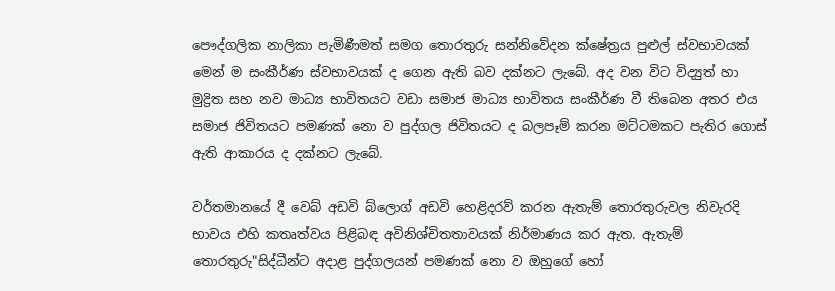පෞද්ගලික නාලිකා පැමිණීමත් සමග තොරතුරු සන්නිවේදන ක්ෂේත්‍රය පුළුල් ස්වභාවයක් මෙන් ම සංකීර්ණ ස්වභාවයක් ද ගෙන ඇති බව දක්නට ලැබේ. අද වන විට විද්‍යුත් හා මුද්‍රිත සහ නව මාධ්‍ය භාවිතයට වඩා සමාජ මාධ්‍ය භාවිතය සංකීර්ණ වී තිබෙන අතර එය සමාජ ජිවිතයට පමණක් නො ව පුද්ගල ජිවිතයට ද බලපෑම් කරන මට්ටමකට පැතිර ගොස් ඇති ආකාරය ද දක්නට ලැබේ.

වර්තමානයේ දී වෙබ් අඩවි බ්ලොග් අඩවි හෙළිදරව් කරන ඇතැම් තොරතුරුවල නිවැරදි භාවය එහි කතෘත්වය පිළිබඳ අවිනිශ්චිතතාවයක් නිර්මාණය කර ඇත. ඇතැම් තොරතුරු"සිද්ධීන්ට අදාළ පුද්ගලයන් පමණක් නො ව ඔහුගේ හෝ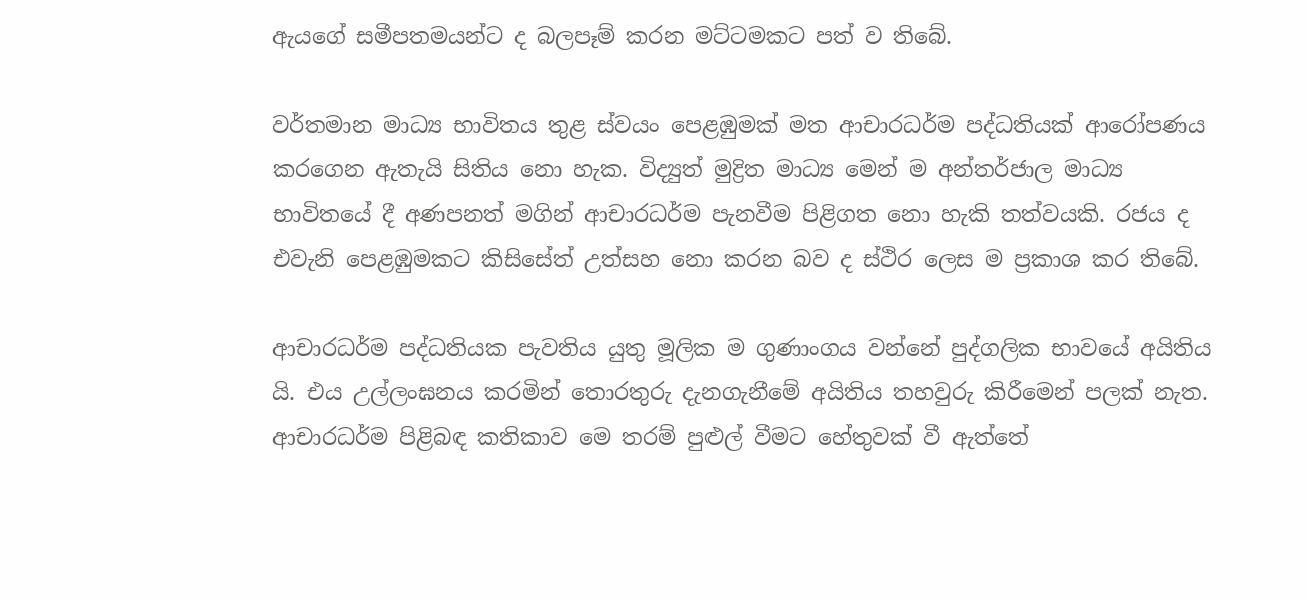ඇයගේ සමීපතමයන්ට ද බලපෑම් කරන මට්ටමකට පත් ව තිබේ.

වර්තමාන මාධ්‍ය භාවිතය තුළ ස්වයං පෙළඹුමක් මත ආචාරධර්ම පද්ධතියක් ආරෝපණය කරගෙන ඇතැයි සිතිය නො හැක. විද්‍යුත් මුද්‍රිත මාධ්‍ය මෙන් ම අන්තර්ජාල මාධ්‍ය භාවිතයේ දී අණපනත් මගින් ආචාරධර්ම පැනවීම පිළිගත නො හැකි තත්වයකි. රජය ද එවැනි පෙළඹුමකට කිසිසේත් උත්සහ නො කරන බව ද ස්ථිර ලෙස ම ප්‍රකාශ කර තිබේ.

ආචාරධර්ම පද්ධතියක පැවතිය යුතු මූලික ම ගුණාංගය වන්නේ පුද්ගලික භාවයේ අයිතිය යි. එය උල්ලංඝනය කරමින් තොරතුරු දැනගැනීමේ අයිතිය තහවුරු කිරීමෙන් පලක් නැත. ආචාරධර්ම පිළිබඳ කතිකාව මෙ තරම් පුළුල් වීමට හේතුවක් වී ඇත්තේ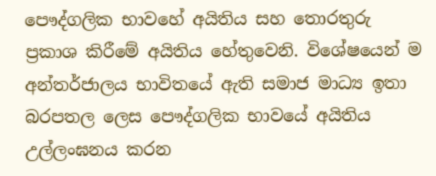පෞද්ගලික භාවහේ අයිතිය සහ තොරතුරු ප්‍රකාශ කිරීමේ අයිතිය හේතුවෙනි. විශේෂයෙන් ම අන්තර්ජාලය භාවිතයේ ඇති සමාජ මාධ්‍ය ඉතා බරපතල ලෙස පෞද්ගලික භාවයේ අයිතිය උල්ලංඝනය කරන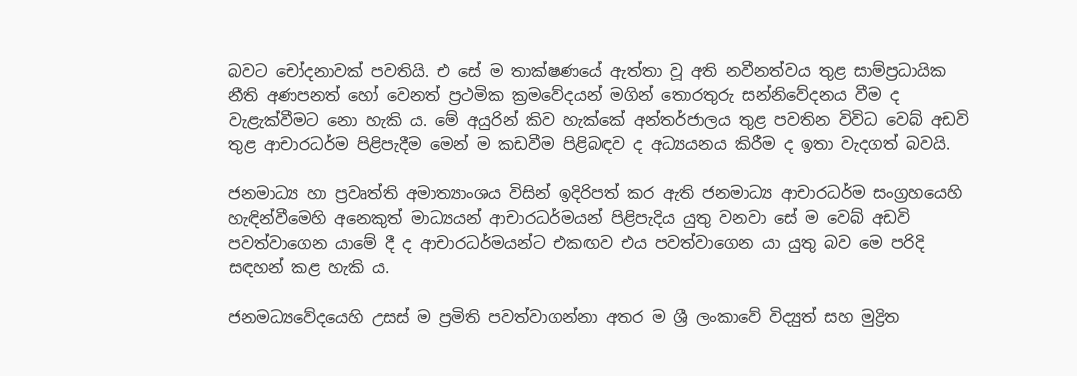බවට චෝදනාවක් පවතියි. එ සේ ම තාක්ෂණයේ ඇත්තා වූ අති නවීනත්වය තුළ සාම්ප්‍රධායික නීති අණපනත් හෝ වෙනත් ප්‍රථමික ක්‍රමවේදයන් මගින් තොරතුරු සන්නිවේදනය වීම ද වැළැක්වීමට නො හැකි ය. මේ අයුරින් කිව හැක්කේ අන්තර්ජාලය තුළ පවතින විවිධ වෙබ් අඩවි තුළ ආචාරධර්ම පිළිපැදීම මෙන් ම කඩවීම පිළිබඳව ද අධ්‍යයනය කිරීම ද ඉතා වැදගත් බවයි.

ජනමාධ්‍ය හා ප්‍රවෘත්ති අමාත්‍යාංශය විසින් ඉදිරිපත් කර ඇති ජනමාධ්‍ය ආචාරධර්ම සංග්‍රහයෙහි හැඳින්වීමෙහි අනෙකුත් මාධ්‍යයන් ආචාරධර්මයන් පිළිපැදිය යුතු වනවා සේ ම වෙබ් අඩවි පවත්වාගෙන යාමේ දී ද ආචාරධර්මයන්ට එකඟව එය පවත්වාගෙන යා යුතු බව මෙ පරිදි සඳහන් කළ හැකි ය.

ජනමධ්‍යවේදයෙහි උසස් ම ප්‍රමිති පවත්වාගන්නා අතර ම ශ්‍රී ලංකාවේ විද්‍යුත් සහ මුද්‍රිත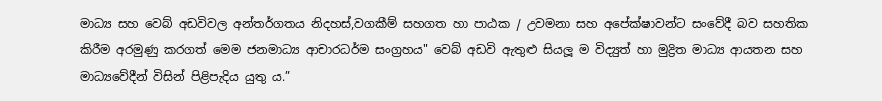මාධ්‍ය සහ වෙබ් අඩවිවල අන්තර්ගතය නිදහස්,වගකීම් සහගත හා පාඨක / උවමනා සහ අපේක්ෂාවන්ට සංවේදී බව සහතික කිරීම අරමුණු කරගත් මෙම ජනමාධ්‍ය ආචාරධර්ම සංග්‍රහය" වෙබ් අඩවි ඇතුළු සියලූ ම විද්‍යුත් හා මුද්‍රිත මාධ්‍ය ආයතන සහ මාධ්‍යවේදීන් විසින් පිළිපැදිය යුතු ය.”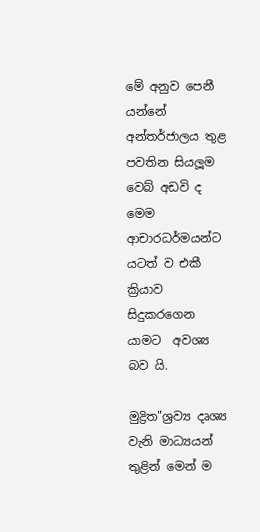මේ අනුව පෙනී යන්නේ අන්තර්ජාලය තුළ පවතින සියලූම වෙබ් අඩවි ද මෙම ආචාරධර්මයන්ට යටත් ව එකී ක්‍රියාව සිදුකරගෙන යාමට  අවශ්‍ය බව යි.

මුද්‍රිත"ශ්‍රව්‍ය දෘශ්‍ය වැනි මාධ්‍යයන් තුළින් මෙන් ම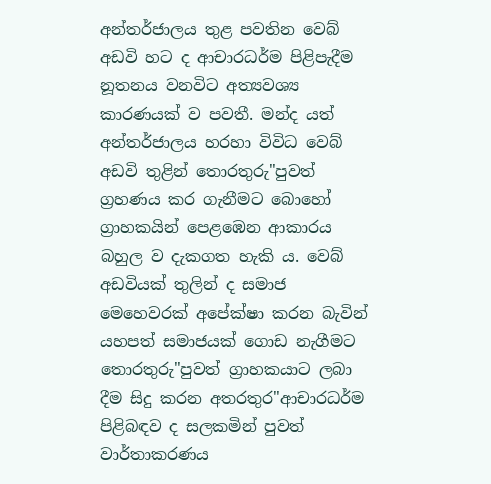අන්තර්ජාලය තුළ පවතින වෙබ් අඩවි හට ද ආචාරධර්ම පිළිපැදීම නූතනය වනවිට අත්‍යවශ්‍ය කාරණයක් ව පවතී. මන්ද යත් අන්තර්ජාලය හරහා විවිධ වෙබ් අඩවි තුළින් තොරතුරු"පුවත් ග්‍රහණය කර ගැනීමට බොහෝ ග්‍රාහකයින් පෙළඹෙන ආකාරය බහුල ව දැකගත හැකි ය. වෙබ් අඩවියක් තුලින් ද සමාජ මෙහෙවරක් අපේක්ෂා කරන බැවින් යහපත් සමාජයක් ගොඩ නැගීමට තොරතුරු"පුවත් ග්‍රාහකයාට ලබා දීම සිදු කරන අතරතුර"ආචාරධර්ම පිළිබඳව ද සලකමින් පුවත් වාර්තාකරණය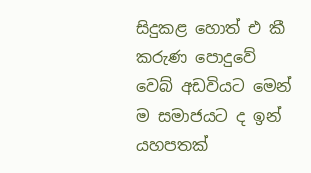සිදුකළ හොත් එ කී කරුණ පොදුවේ වෙබ් අඩවියට මෙන් ම සමාජයට ද ඉන් යහපතක්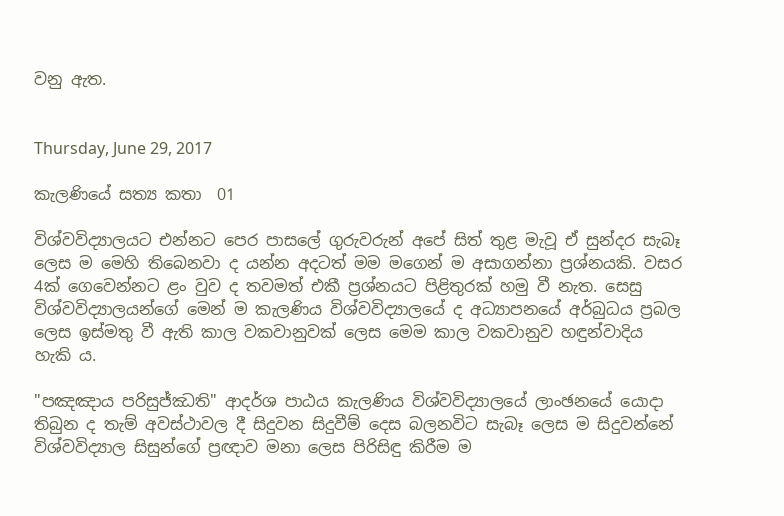වනු ඇත.


Thursday, June 29, 2017

කැලණියේ සත්‍ය කතා  01

විශ්වවිද්‍යාලයට එන්නට පෙර පාසලේ ගුරුවරුන් අපේ සිත් තුළ මැවූ ඒ සුන්දර සැබෑ ලෙස ම මෙහි තිබෙනවා ද යන්න අදටත් මම මගෙන් ම අසාගන්නා ප්‍රශ්නයකි. වසර 4ක් ගෙවෙන්නට ළං වුව ද තවමත් එකී ප්‍රශ්නයට පිළිතුරක් හමු වී නැත. සෙසු විශ්වවිද්‍යාලයන්ගේ මෙන් ම කැලණිය විශ්වවිද්‍යාලයේ ද අධ්‍යාපනයේ අර්බුධය ප්‍රබල ලෙස ඉස්මතු වී ඇති කාල වකවානුවක් ලෙස මෙම කාල වකවානුව හඳුන්වාදිය හැකි ය.

"පඤඤාය පරිසුජ්ඣති" ආදර්ශ පාඨය කැලණිය විශ්වවිද්‍යාලයේ ලාංඡනයේ යොදා තිබුන ද තැම් අවස්ථාවල දී සිදුවන සිදුවීම් දෙස බලනවිට සැබෑ ලෙස ම සිදුවන්නේ විශ්වවිද්‍යාල සිසුන්ගේ ප්‍රඥාව මනා ලෙස පිරිසිඳු කිරීම ම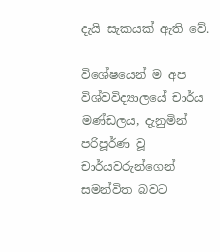දැයි සැකයක් ඇති වේ.

විශේෂයෙන් ම අප විශ්වවිද්‍යාලයේ චාර්ය මණ්ඩලය, දැනුමින් පරිපූර්ණ වූ චාර්යවරුන්ගෙන් සමන්විත බවට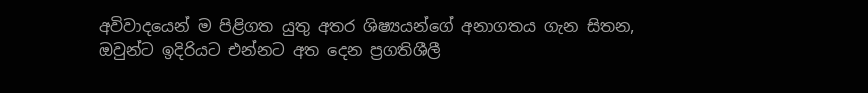අවිවාදයෙන් ම පිළිගත යුතු අතර ශිෂ්‍යයන්ගේ අනාගතය ගැන සිතන, ඔවුන්ට ඉදිරියට එන්නට අත දෙන ප්‍රගතිශීලී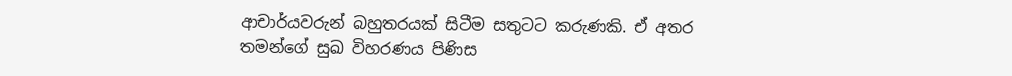ආචාර්යවරුන් බහුතරයක් සිටීම සතුටට කරුණකි. ඒ අතර තමන්ගේ සුඛ විහරණය පිණිස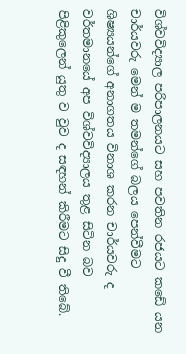විශ්වවිද්‍යාල පරිපාලනයට සහ පවතින රජයට කඩේ යන චාර්යවරු මෙන් ම තමන්ගේ බලය පෙන්වීමට ශිෂ්‍යයන්ගේ අනාගතය විනාශ කරන චාර්යවරු ද වර්තමානයේ අප විශ්වවිද්‍යාලය තුළ සිටින බව පිළිකුලෙන් යුතු ව වුව ද සඳහන් කිරීමට සිදු වී තිබේ.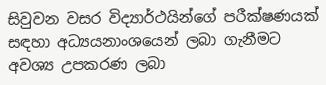සිවුවන වසර විද්‍යාර්ථයින්ගේ පරීක්ෂණයක් සඳහා අධ්‍යයනාංශයෙන් ලබා ගැනීමට අවශ්‍ය උපකරණ ලබා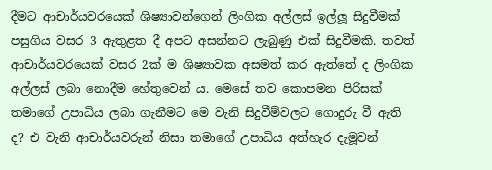දීමට ආචාර්යවරයෙක් ශිෂ්‍යාවන්ගෙන් ලිංගික අල්ලස් ඉල්ලූ සිදුවීමක් පසුගිය වසර 3 ඇතුළත දී අපට අසන්නට ලැබුණු එක් සිදුවීමකි. තවත් ආචාර්යවරයෙක් වසර 2ක් ම ශිෂ්‍යාවක අසමත් කර ඇත්තේ ද ලිංගික අල්ලස් ලබා නොදීම හේතුවෙන් ය. මෙසේ තව කොපමන පිරිසක් තමාගේ උපාධිය ලබා ගැනීමට මෙ වැනි සිදුවීම්වලට ගොදුරු වී ඇති ද? එ වැනි ආචාර්යවරුන් නිසා තමාගේ උපාධිය අත්හැර දැමූවන්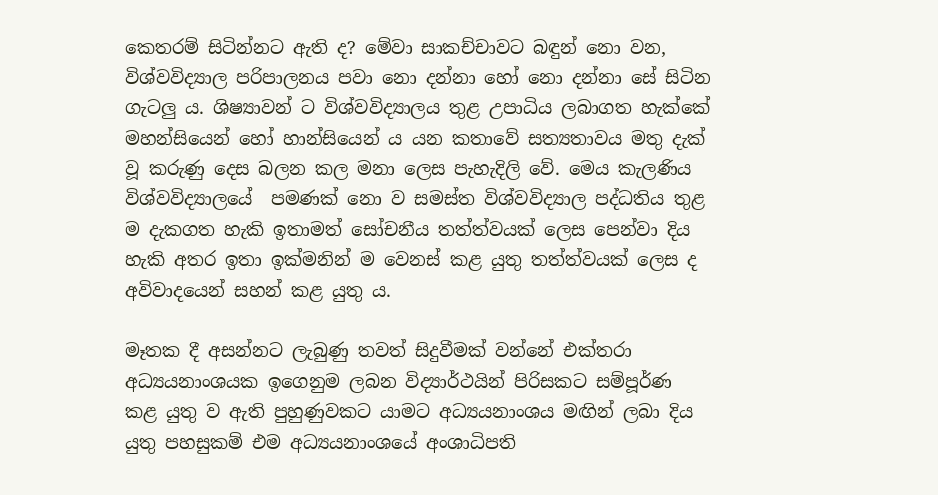කෙතරම් සිටින්නට ඇති ද? මේවා සාකච්චාවට බඳුන් නො වන, විශ්වවිද්‍යාල පරිපාලනය පවා නො දන්නා හෝ නො දන්නා සේ සිටින ගැටලු ය. ශිෂ්‍යාවන් ට විශ්වවිද්‍යාලය තුළ උපාධිය ලබාගත හැක්කේ මහන්සියෙන් හෝ හාන්සියෙන් ය යන කතාවේ සත්‍යතාවය මතු දැක් වූ කරුණු දෙස බලන කල මනා ලෙස පැහැදිලි වේ. මෙය කැලණිය විශ්වවිද්‍යාලයේ  පමණක් නො ව සමස්ත විශ්වවිද්‍යාල පද්ධතිය තුළ ම දැකගත හැකි ඉතාමත් සෝචනීය තත්ත්වයක් ලෙස පෙන්වා දිය හැකි අතර ඉතා ඉක්මනින් ම වෙනස් කළ යුතු තත්ත්වයක් ලෙස ද අවිවාදයෙන් සහන් කළ යුතු ය.

මෑතක දී අසන්නට ලැබුණු තවත් සිදුවීමක් වන්නේ එක්තරා අධ්‍යයනාංශයක ඉගෙනුම ලබන විද්‍යාර්ථයින් පිරිසකට සම්පූර්ණ කළ යුතු ව ඇති පුහුණුවකට යාමට අධ්‍යයනාංශය මඟින් ලබා දිය යුතු පහසුකම් එම අධ්‍යයනාංශයේ අංශාධිපති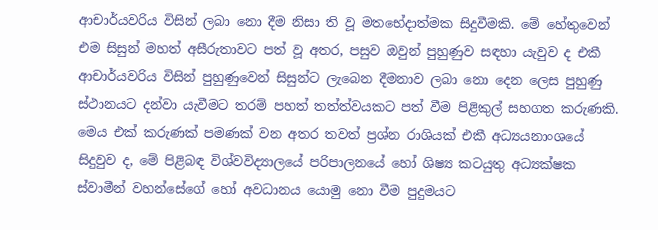ආචාර්යවරිය විසින් ලබා නො දීම නිසා ති වූ මතභේදාත්මක සිදුවීමකි. මේ හේතුවෙන් එම සිසුන් මහත් අසීරුතාවට පත් වූ අතර, පසුව ඔවුන් පුහුණුව සඳහා යැවුව ද එකී ආචාර්යවරිය විසින් පුහුණුවෙන් සිසුන්ට ලැබෙන දීමනාව ලබා නො දෙන ලෙස පුහුණු ස්ථානයට දන්වා යැවීමට තරම් පහත් තත්ත්වයකට පත් වීම පිළිකුල් සහගත කරුණකි. මෙය එක් කරුණක් පමණක් වන අතර තවත් ප්‍රශ්න රාශියක් එකී අධ්‍යයනාංශයේ සිදුවුව ද, මේ පිළිබඳ විශ්වවිද්‍යාලයේ පරිපාලනයේ හෝ ශිෂ්‍ය කටයුතු අධ්‍යක්ෂක ස්වාමීන් වහන්සේගේ හෝ අවධානය යොමු නො වීම පුදුමයට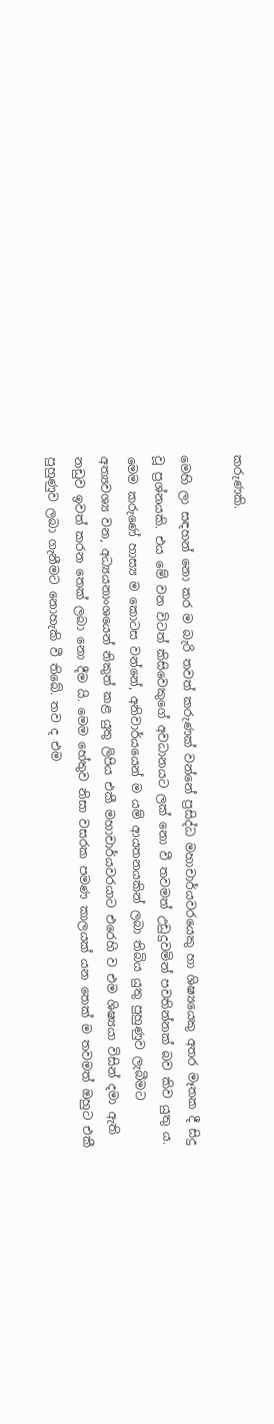කරුණකි.

මෙහි ලා සඳහන් නො කර ම බැරි තවත් කරුණක් වන්නේ ප්‍රසිද්ධ මහාචාර්යවරයෙකු හා ශිෂ්‍යයෙකු අතර මෑතක දී සිදු වූ ප්‍රශ්නයකි. එය මේ වන විටත් කිසිවෙකුගේ අවධානයට ලක් නො වී තවමත් උඩුදුවමින් පවතින්නක් බව කිව යුතු ය. මෙම කරුණේ හාස්‍ය ම කොටස වන්නේ, අනිවාර්යයෙන් ම යම් ආයතනයකින් ලබා තිබිය යුතු පුහුණුව ලැබීමට අත්‍යවශ්‍ය වන, අධ්‍යයනාංශයෙන් නිකුත් කළ යුතු ලිපිය එකී මහාචාර්යවරයාට එරෙහි ව එම ශිෂ්‍යයා විසින් දමා ඇති නඩුව ඉවත් කරන තෙක් ලබා නො දීම යි. මෙම හේතුව නිසා වසරක පමණ කාලයක් යන තෙක් ම තවමත් ඔහුට එකී පුහුණුව ලබා ගැනීමට නොහැකි වී තිබේ. තව ද එම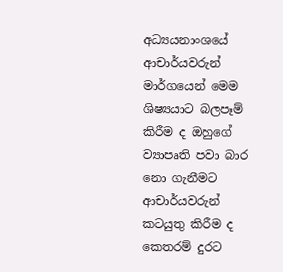අධ්‍යයනාංශයේ ආචාර්යවරුන් මාර්ගයෙන් මෙම ශිෂ්‍යයාට බලපෑම් කිරීම ද ඔහුගේ ව්‍යාපෘති පවා බාර නො ගැනීමට ආචාර්යවරුන් කටයුතු කිරීම ද කෙතරම් දුරට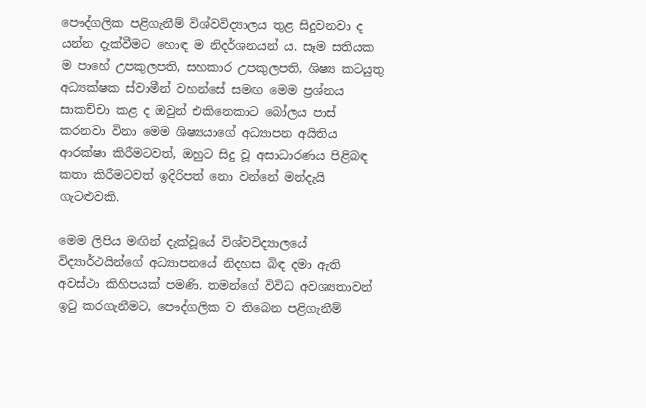පෞද්ගලික පළිගැනීම් විශ්වවිද්‍යාලය තුළ සිදුවනවා ද යන්න දැක්වීමට හොඳ ම නිදර්ශනයන් ය. සෑම සතියක ම පාහේ උපකුලපති, සහකාර උපකුලපති, ශිෂ්‍ය කටයුතු අධ්‍යක්ෂක ස්වාමීන් වහන්සේ සමඟ මෙම ප්‍රශ්නය සාකච්චා කළ ද ඔවුන් එකිනෙකාට බෝලය පාස් කරනවා විනා මෙම ශිෂ්‍යයාගේ අධ්‍යාපන අයිතිය ආරක්ෂා කිරීමටවත්, ඔහුට සිදු වූ අසාධාරණය පිළිබඳ කතා කිරීමටවත් ඉදිරිපත් නො වන්නේ මන්දැයි ගැටළුවකි.

මෙම ලිපිය මඟින් දැක්වූයේ විශ්වවිද්‍යාලයේ විද්‍යාර්ථයින්ගේ අධ්‍යාපනයේ නිදහස බිඳ දමා ඇති අවස්ථා කිහිපයක් පමණි. තමන්ගේ විවිධ අවශ්‍යතාවන් ඉටු කරගැනීමට, පෞද්ගලික ව තිබෙන පළිගැනීම්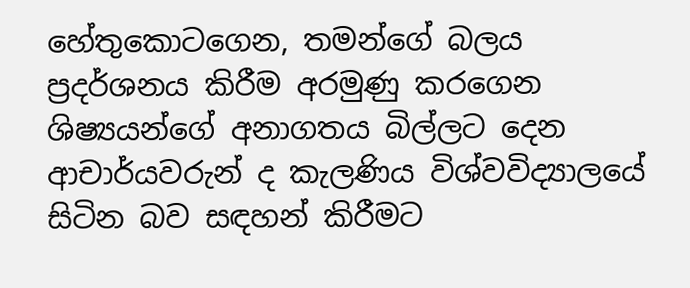හේතුකොටගෙන, තමන්ගේ බලය ප්‍රදර්ශනය කිරීම අරමුණු කරගෙන ශිෂ්‍යයන්ගේ අනාගතය බිල්ලට දෙන ආචාර්යවරුන් ද කැලණිය විශ්වවිද්‍යාලයේ සිටින බව සඳහන් කිරීමට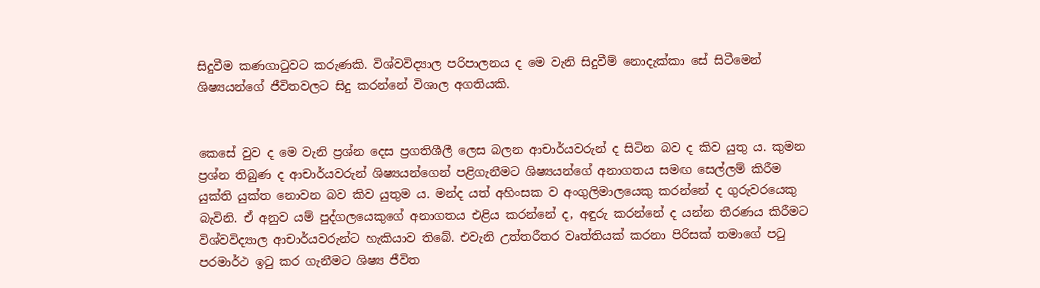සිදුවීම කණගාටුවට කරුණකි. විශ්වවිද්‍යාල පරිපාලනය ද මෙ වැනි සිදුවීම් නොදැක්කා සේ සිටීමෙන් ශිෂ්‍යයන්ගේ ජීවිතවලට සිදු කරන්නේ විශාල අගතියකි.


කෙසේ වුව ද මෙ වැනි ප්‍රශ්න දෙස ප්‍රගතිශීලී ලෙස බලන ආචාර්යවරුන් ද සිටින බව ද කිව යුතු ය. කුමන ප්‍රශ්න තිබුණ ද ආචාර්යවරුන් ශිෂ්‍යයන්ගෙන් පළිගැනීමට ශිෂ්‍යයන්ගේ අනාගතය සමඟ සෙල්ලම් කිරීම යුක්ති යුක්ත නොවන බව කිව යුතුම ය. මන්ද යත් අහිංසක ව අංගුලිමාලයෙකු කරන්නේ ද ගුරුවරයෙකු බැවිනි. ඒ අනුව යම් පුද්ගලයෙකුගේ අනාගතය එළිය කරන්නේ ද, අඳුරු කරන්නේ ද යන්න තීරණය කිරීමට විශ්වවිද්‍යාල ආචාර්යවරුන්ට හැකියාව තිබේ. එවැනි උත්තරීතර වෘත්තියක් කරනා පිරිසක් තමාගේ පටු පරමාර්ථ ඉටු කර ගැනීමට ශිෂ්‍ය ජීවිත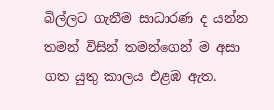බිල්ලට ගැනීම සාධාරණ ද යන්න තමන් විසින් තමන්ගෙන් ම අසා ගත යුතු කාලය එළඹ ඇත.